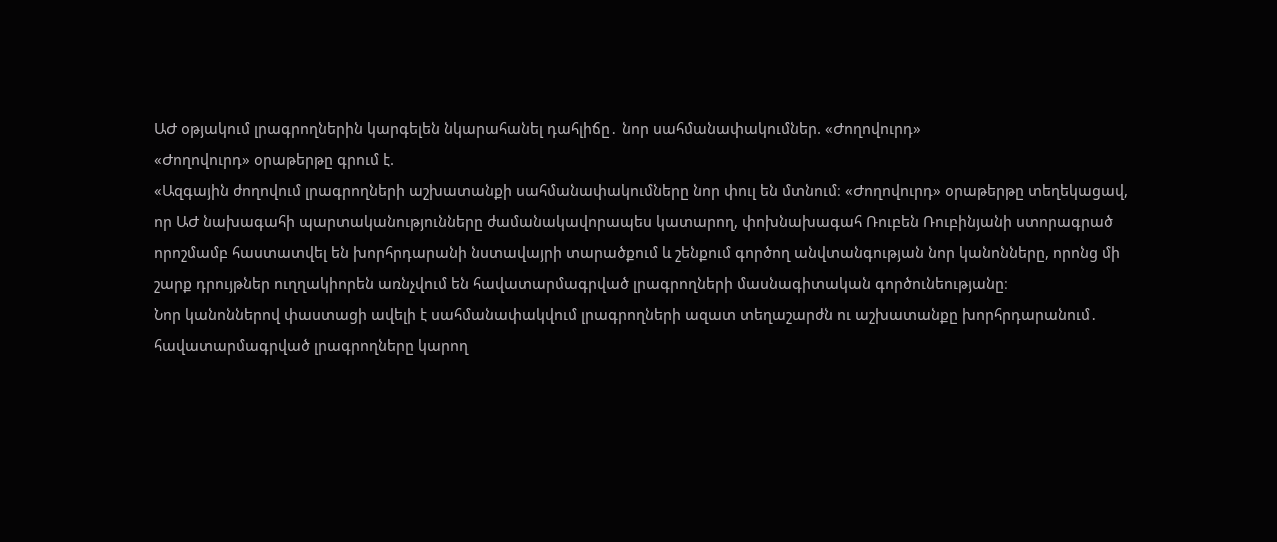ԱԺ օթյակում լրագրողներին կարգելեն նկարահանել դահլիճը․ նոր սահմանափակումներ. «Ժողովուրդ»
«Ժողովուրդ» օրաթերթը գրում է.
«Ազգային ժողովում լրագրողների աշխատանքի սահմանափակումները նոր փուլ են մտնում։ «Ժողովուրդ» օրաթերթը տեղեկացավ, որ ԱԺ նախագահի պարտականությունները ժամանակավորապես կատարող, փոխնախագահ Ռուբեն Ռուբինյանի ստորագրած որոշմամբ հաստատվել են խորհրդարանի նստավայրի տարածքում և շենքում գործող անվտանգության նոր կանոնները, որոնց մի շարք դրույթներ ուղղակիորեն առնչվում են հավատարմագրված լրագրողների մասնագիտական գործունեությանը։
Նոր կանոններով փաստացի ավելի է սահմանափակվում լրագրողների ազատ տեղաշարժն ու աշխատանքը խորհրդարանում․ հավատարմագրված լրագրողները կարող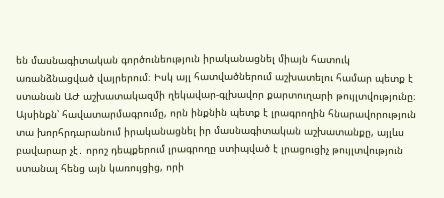են մասնագիտական գործունեություն իրականացնել միայն հատուկ առանձնացված վայրերում։ Իսկ այլ հատվածներում աշխատելու համար պետք է ստանան ԱԺ աշխատակազմի ղեկավար-գլխավոր քարտուղարի թույլտվությունը։
Այսինքն՝ հավատարմագրումը, որն ինքնին պետք է լրագրողին հնարավորություն տա խորհրդարանում իրականացնել իր մասնագիտական աշխատանքը, այլևս բավարար չէ․ որոշ դեպքերում լրագրողը ստիպված է լրացուցիչ թույլտվություն ստանալ հենց այն կառույցից, որի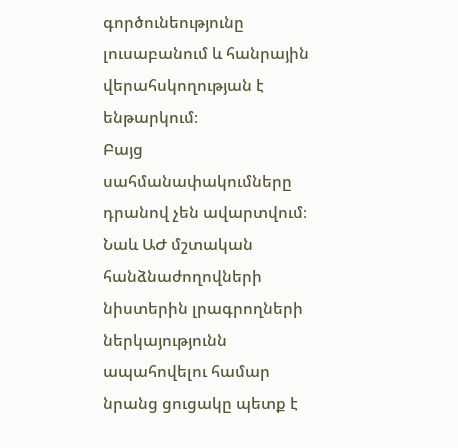գործունեությունը լուսաբանում և հանրային վերահսկողության է ենթարկում։
Բայց սահմանափակումները դրանով չեն ավարտվում։ Նաև ԱԺ մշտական հանձնաժողովների նիստերին լրագրողների ներկայությունն ապահովելու համար նրանց ցուցակը պետք է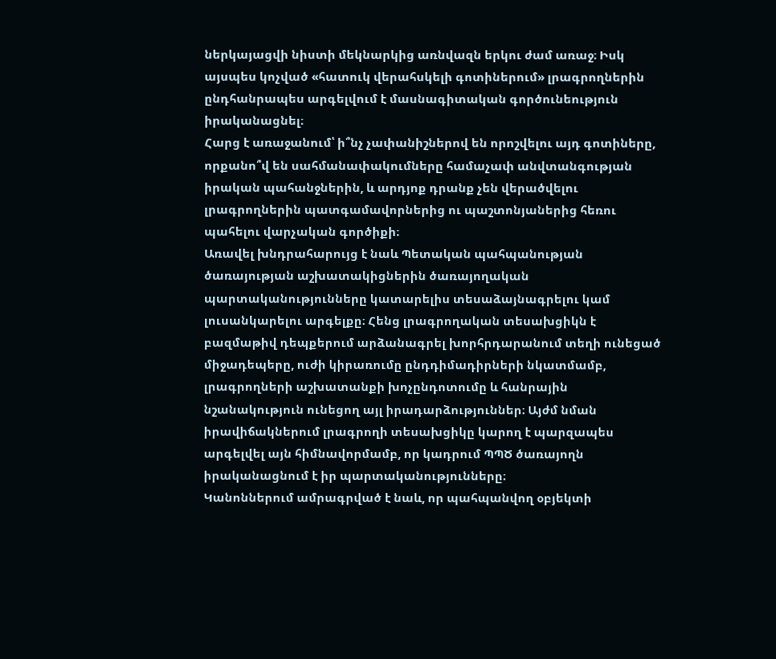ներկայացվի նիստի մեկնարկից առնվազն երկու ժամ առաջ։ Իսկ այսպես կոչված «հատուկ վերահսկելի գոտիներում» լրագրողներին ընդհանրապես արգելվում է մասնագիտական գործունեություն իրականացնել։
Հարց է առաջանում՝ ի՞նչ չափանիշներով են որոշվելու այդ գոտիները, որքանո՞վ են սահմանափակումները համաչափ անվտանգության իրական պահանջներին, և արդյոք դրանք չեն վերածվելու լրագրողներին պատգամավորներից ու պաշտոնյաներից հեռու պահելու վարչական գործիքի։
Առավել խնդրահարույց է նաև Պետական պահպանության ծառայության աշխատակիցներին ծառայողական պարտականությունները կատարելիս տեսաձայնագրելու կամ լուսանկարելու արգելքը։ Հենց լրագրողական տեսախցիկն է բազմաթիվ դեպքերում արձանագրել խորհրդարանում տեղի ունեցած միջադեպերը, ուժի կիրառումը ընդդիմադիրների նկատմամբ, լրագրողների աշխատանքի խոչընդոտումը և հանրային նշանակություն ունեցող այլ իրադարձություններ։ Այժմ նման իրավիճակներում լրագրողի տեսախցիկը կարող է պարզապես արգելվել այն հիմնավորմամբ, որ կադրում ՊՊԾ ծառայողն իրականացնում է իր պարտականությունները։
Կանոններում ամրագրված է նաև, որ պահպանվող օբյեկտի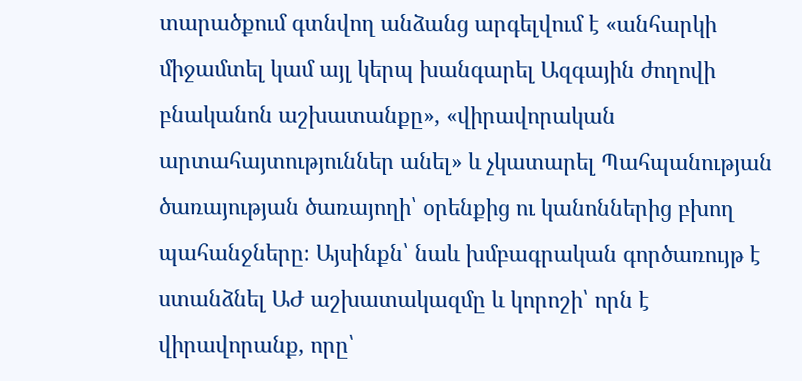տարածքում գտնվող անձանց արգելվում է «անհարկի միջամտել կամ այլ կերպ խանգարել Ազգային ժողովի բնականոն աշխատանքը», «վիրավորական արտահայտություններ անել» և չկատարել Պահպանության ծառայության ծառայողի՝ օրենքից ու կանոններից բխող պահանջները։ Այսինքն՝ նաև խմբագրական գործառույթ է ստանձնել ԱԺ աշխատակազմը և կորոշի՝ որն է վիրավորանք, որը՝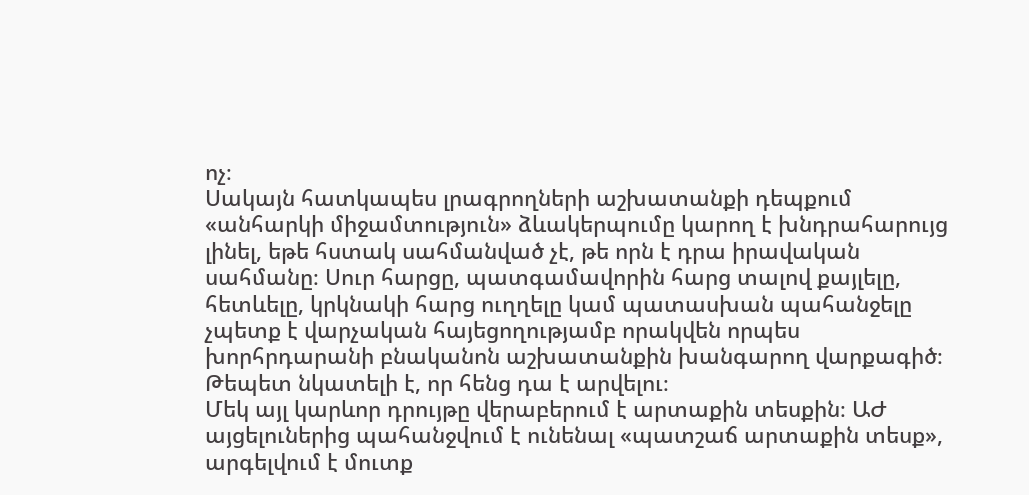ոչ։
Սակայն հատկապես լրագրողների աշխատանքի դեպքում «անհարկի միջամտություն» ձևակերպումը կարող է խնդրահարույց լինել, եթե հստակ սահմանված չէ, թե որն է դրա իրավական սահմանը։ Սուր հարցը, պատգամավորին հարց տալով քայլելը, հետևելը, կրկնակի հարց ուղղելը կամ պատասխան պահանջելը չպետք է վարչական հայեցողությամբ որակվեն որպես խորհրդարանի բնականոն աշխատանքին խանգարող վարքագիծ։ Թեպետ նկատելի է, որ հենց դա է արվելու։
Մեկ այլ կարևոր դրույթը վերաբերում է արտաքին տեսքին։ ԱԺ այցելուներից պահանջվում է ունենալ «պատշաճ արտաքին տեսք», արգելվում է մուտք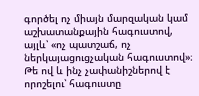գործել ոչ միայն մարզական կամ աշխատանքային հագուստով, այլև՝ «ոչ պատշաճ, ոչ ներկայացուցչական հագուստով»։ Թե ով և ինչ չափանիշներով է որոշելու՝ հագուստը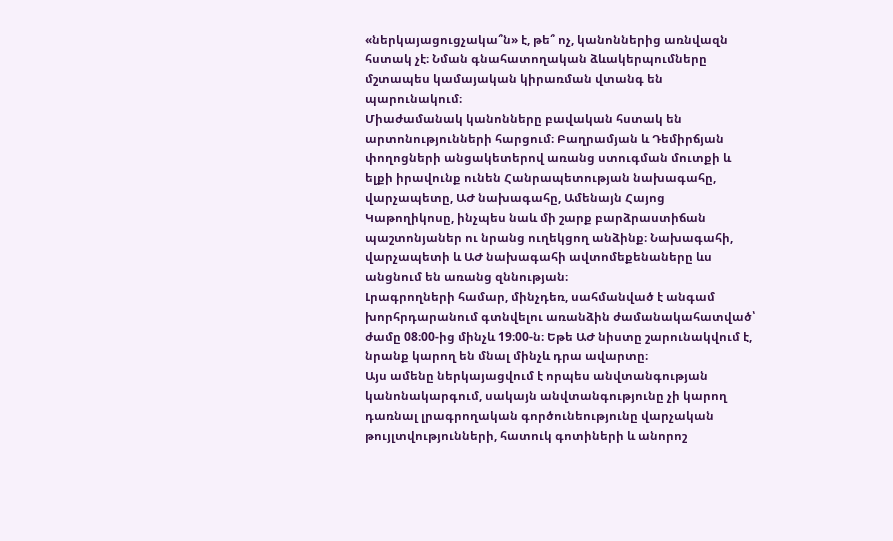«ներկայացուցչակա՞ն» է, թե՞ ոչ, կանոններից առնվազն հստակ չէ։ Նման գնահատողական ձևակերպումները մշտապես կամայական կիրառման վտանգ են պարունակում։
Միաժամանակ կանոնները բավական հստակ են արտոնությունների հարցում։ Բաղրամյան և Դեմիրճյան փողոցների անցակետերով առանց ստուգման մուտքի և ելքի իրավունք ունեն Հանրապետության նախագահը, վարչապետը, ԱԺ նախագահը, Ամենայն Հայոց Կաթողիկոսը, ինչպես նաև մի շարք բարձրաստիճան պաշտոնյաներ ու նրանց ուղեկցող անձինք։ Նախագահի, վարչապետի և ԱԺ նախագահի ավտոմեքենաները ևս անցնում են առանց զննության։
Լրագրողների համար, մինչդեռ, սահմանված է անգամ խորհրդարանում գտնվելու առանձին ժամանակահատված՝ ժամը 08։00-ից մինչև 19։00-ն։ Եթե ԱԺ նիստը շարունակվում է, նրանք կարող են մնալ մինչև դրա ավարտը։
Այս ամենը ներկայացվում է որպես անվտանգության կանոնակարգում, սակայն անվտանգությունը չի կարող դառնալ լրագրողական գործունեությունը վարչական թույլտվությունների, հատուկ գոտիների և անորոշ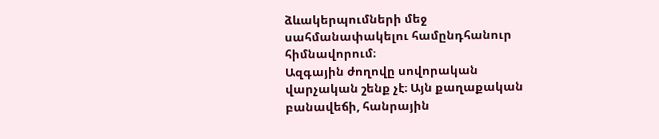ձևակերպումների մեջ սահմանափակելու համընդհանուր հիմնավորում։
Ազգային ժողովը սովորական վարչական շենք չէ։ Այն քաղաքական բանավեճի, հանրային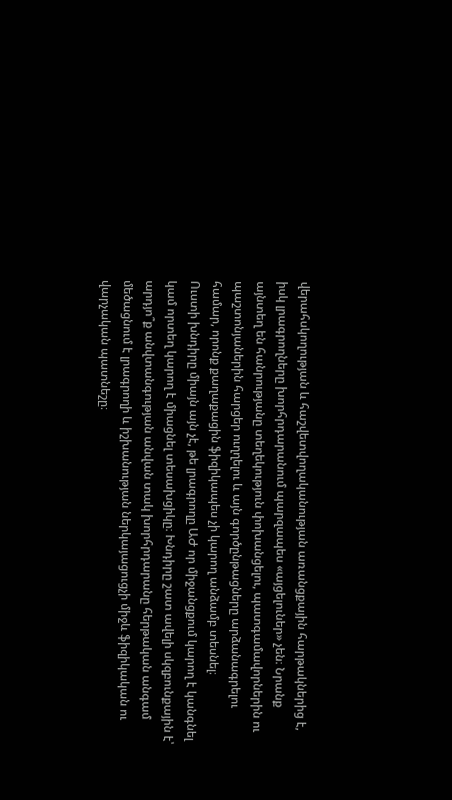վերահսկողության և հաշվետվողականության առանցքային հարթակներից է, իսկ լրագրողները խորհրդարանում պարզապես «այցելուներ» չեն։ Նրանք այնտեղ են հանրությանը տեղեկություն փոխանցելու, պատգամավորներին ու պաշտոնյաներին հարցեր ուղղելու և այն գործընթացները արձանագրելու համար, որոնք քաղաքացին ֆիզիկապես չի կարող անձամբ տեսնել։
Ուստի խնդիրը միայն այն չէ, թե լրագրողը ԱԺ որ միջանցքում կարող է կանգնել կամ որտեղ կարող է միացնել տեսախցիկը։ Խնդիրը շատ ավելի սկզբունքային է՝ արդյո՞ք անվտանգության անվան տակ խորհրդարանը հերթական անգամ մեծացնում է լրագրողի և իշխանության ներկայացուցչի միջև ֆիզիկական ու վարչական պատնեշը։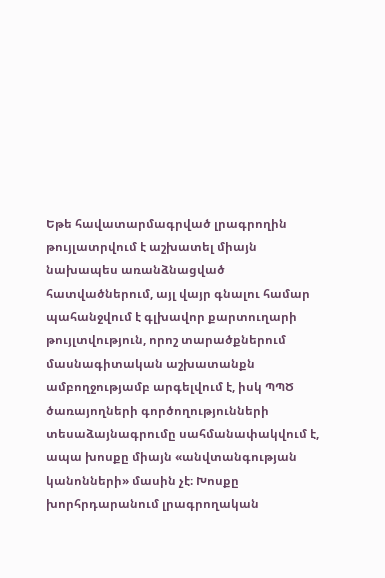Եթե հավատարմագրված լրագրողին թույլատրվում է աշխատել միայն նախապես առանձնացված հատվածներում, այլ վայր գնալու համար պահանջվում է գլխավոր քարտուղարի թույլտվություն, որոշ տարածքներում մասնագիտական աշխատանքն ամբողջությամբ արգելվում է, իսկ ՊՊԾ ծառայողների գործողությունների տեսաձայնագրումը սահմանափակվում է, ապա խոսքը միայն «անվտանգության կանոնների» մասին չէ։ Խոսքը խորհրդարանում լրագրողական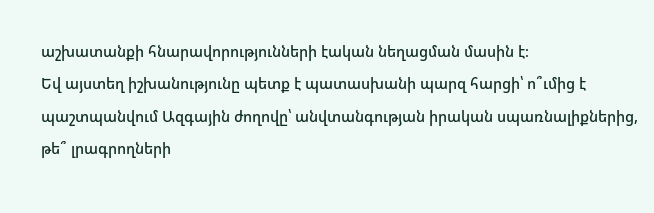աշխատանքի հնարավորությունների էական նեղացման մասին է։
Եվ այստեղ իշխանությունը պետք է պատասխանի պարզ հարցի՝ ո՞ւմից է պաշտպանվում Ազգային ժողովը՝ անվտանգության իրական սպառնալիքներից, թե՞ լրագրողների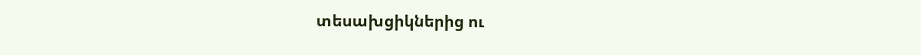տեսախցիկներից ու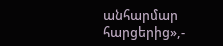անհարմար հարցերից»,-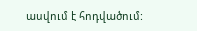ասվում է հոդվածում: